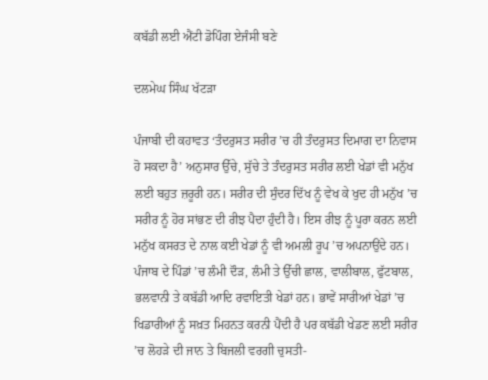ਕਬੱਡੀ ਲਈ ਐਂਟੀ ਡੋਪਿੰਗ ਏਜੰਸੀ ਬਣੇ

ਦਲਮੇਘ ਸਿੰਘ ਖੱਟੜਾ

ਪੰਜਾਬੀ ਦੀ ਕਹਾਵਤ ‘ਤੰਦਰੁਸਤ ਸਰੀਰ ’ਚ ਹੀ ਤੰਦਰੁਸਤ ਦਿਮਾਗ ਦਾ ਨਿਵਾਸ ਹੋ ਸਕਦਾ ਹੈ’ ਅਨੁਸਾਰ ਉੱਚੇ, ਸੁੱਚੇ ਤੇ ਤੰਦਰੁਸਤ ਸਰੀਰ ਲਈ ਖੇਡਾਂ ਵੀ ਮਨੁੱਖ ਲਈ ਬਹੁਤ ਜ਼ਰੂਰੀ ਹਨ। ਸਰੀਰ ਦੀ ਸੁੰਦਰ ਦਿੱਖ ਨੂੰ ਵੇਖ ਕੇ ਖੁਦ ਹੀ ਮਨੁੱਖ ’ਚ ਸਰੀਰ ਨੂੰ ਹੋਰ ਸਾਂਭਣ ਦੀ ਰੀਝ ਪੈਦਾ ਹੁੰਦੀ ਹੈ। ਇਸ ਰੀਝ ਨੂੰ ਪੂਰਾ ਕਰਨ ਲਈ ਮਨੁੱਖ ਕਸਰਤ ਦੇ ਨਾਲ ਕਈ ਖੇਡਾਂ ਨੂੰ ਵੀ ਅਮਲੀ ਰੂਪ ’ਚ ਅਪਨਾਉਂਦੇ ਹਨ। ਪੰਜਾਬ ਦੇ ਪਿੰਡਾਂ ’ਚ ਲੰਮੀ ਦੌੜ, ਲੰਮੀ ਤੇ ਉੱਚੀ ਛਾਲ, ਵਾਲੀਬਾਲ, ਫੁੱਟਬਾਲ, ਭਲਵਾਨੀ ਤੇ ਕਬੱਡੀ ਆਦਿ ਰਵਾਇਤੀ ਖੇਡਾਂ ਹਨ। ਭਾਵੇਂ ਸਾਰੀਆਂ ਖੇਡਾਂ ’ਚ ਖਿਡਾਰੀਆਂ ਨੂੰ ਸਖ਼ਤ ਮਿਹਨਤ ਕਰਨੀ ਪੈਂਦੀ ਹੈ ਪਰ ਕਬੱਡੀ ਖੇਡਣ ਲਈ ਸਰੀਰ ’ਚ ਲੋਹੜੇ ਦੀ ਜਾਨ ਤੇ ਬਿਜਲੀ ਵਰਗੀ ਚੁਸਤੀ-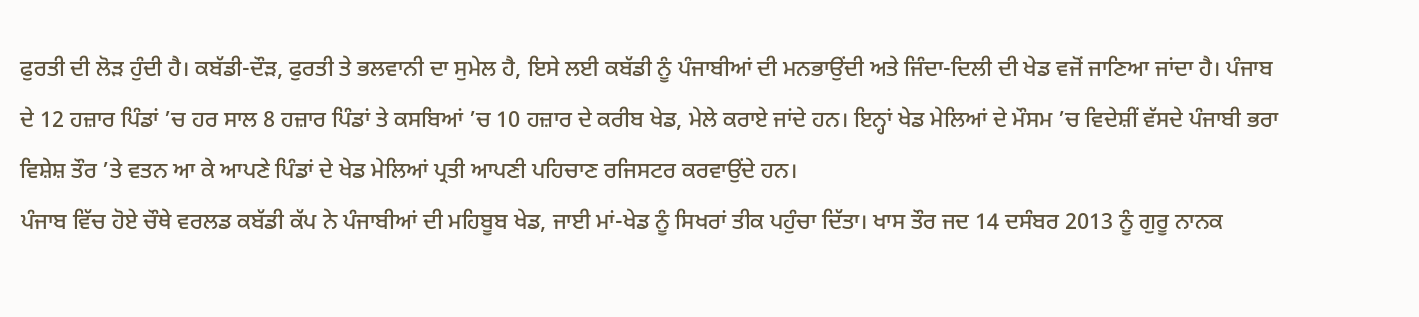ਫੁਰਤੀ ਦੀ ਲੋੜ ਹੁੰਦੀ ਹੈ। ਕਬੱਡੀ-ਦੌੜ, ਫੁਰਤੀ ਤੇ ਭਲਵਾਨੀ ਦਾ ਸੁਮੇਲ ਹੈ, ਇਸੇ ਲਈ ਕਬੱਡੀ ਨੂੰ ਪੰਜਾਬੀਆਂ ਦੀ ਮਨਭਾਉਂਦੀ ਅਤੇ ਜਿੰਦਾ-ਦਿਲੀ ਦੀ ਖੇਡ ਵਜੋਂ ਜਾਣਿਆ ਜਾਂਦਾ ਹੈ। ਪੰਜਾਬ ਦੇ 12 ਹਜ਼ਾਰ ਪਿੰਡਾਂ ’ਚ ਹਰ ਸਾਲ 8 ਹਜ਼ਾਰ ਪਿੰਡਾਂ ਤੇ ਕਸਬਿਆਂ ’ਚ 10 ਹਜ਼ਾਰ ਦੇ ਕਰੀਬ ਖੇਡ, ਮੇਲੇ ਕਰਾਏ ਜਾਂਦੇ ਹਨ। ਇਨ੍ਹਾਂ ਖੇਡ ਮੇਲਿਆਂ ਦੇ ਮੌਸਮ ’ਚ ਵਿਦੇਸ਼ੀਂ ਵੱਸਦੇ ਪੰਜਾਬੀ ਭਰਾ ਵਿਸ਼ੇਸ਼ ਤੌਰ ’ਤੇ ਵਤਨ ਆ ਕੇ ਆਪਣੇ ਪਿੰਡਾਂ ਦੇ ਖੇਡ ਮੇਲਿਆਂ ਪ੍ਰਤੀ ਆਪਣੀ ਪਹਿਚਾਣ ਰਜਿਸਟਰ ਕਰਵਾਉਂਦੇ ਹਨ।
ਪੰਜਾਬ ਵਿੱਚ ਹੋਏ ਚੌਥੇ ਵਰਲਡ ਕਬੱਡੀ ਕੱਪ ਨੇ ਪੰਜਾਬੀਆਂ ਦੀ ਮਹਿਬੂਬ ਖੇਡ, ਜਾਈ ਮਾਂ-ਖੇਡ ਨੂੰ ਸਿਖਰਾਂ ਤੀਕ ਪਹੁੰਚਾ ਦਿੱਤਾ। ਖਾਸ ਤੌਰ ਜਦ 14 ਦਸੰਬਰ 2013 ਨੂੰ ਗੁਰੂ ਨਾਨਕ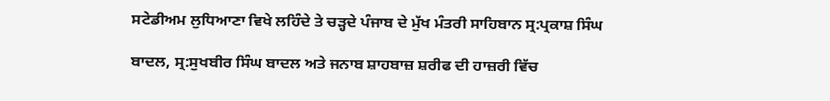ਸਟੇਡੀਅਮ ਲੁਧਿਆਣਾ ਵਿਖੇ ਲਹਿੰਦੇ ਤੇ ਚੜ੍ਹਦੇ ਪੰਜਾਬ ਦੇ ਮੁੱਖ ਮੰਤਰੀ ਸਾਹਿਬਾਨ ਸ੍ਰ:ਪ੍ਰਕਾਸ਼ ਸਿੰਘ

ਬਾਦਲ, ਸ੍ਰ:ਸੁਖਬੀਰ ਸਿੰਘ ਬਾਦਲ ਅਤੇ ਜਨਾਬ ਸ਼ਾਹਬਾਜ਼ ਸ਼ਰੀਫ ਦੀ ਹਾਜ਼ਰੀ ਵਿੱਚ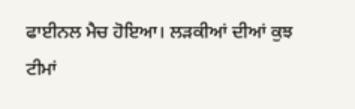ਫਾਈਨਲ ਮੈਚ ਹੋਇਆ। ਲੜਕੀਆਂ ਦੀਆਂ ਕੁਝ ਟੀਮਾਂ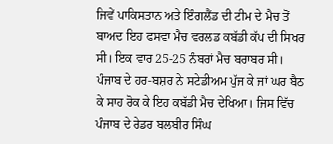ਜਿਵੇਂ ਪਾਕਿਸਤਾਨ ਅਤੇ ਇੰਗਲੈਂਡ ਦੀ ਟੀਮ ਦੇ ਮੈਚ ਤੋਂ ਬਾਅਦ ਇਹ ਫਸਵਾ ਮੈਚ ਵਰਲਡ ਕਬੱਡੀ ਕੱਪ ਦੀ ਸਿਖਰ ਸੀ। ਇਕ ਵਾਰ 25-25 ਨੰਬਰਾਂ ਮੈਚ ਬਰਾਬਰ ਸੀ। ਪੰਜਾਬ ਦੇ ਹਰ-ਬਸ਼ਰ ਨੇ ਸਟੇਡੀਅਮ ਪੁੱਜ ਕੇ ਜਾਂ ਘਰ ਬੈਠ ਕੇ ਸਾਹ ਰੋਕ ਕੇ ਇਹ ਕਬੱਡੀ ਮੈਚ ਦੇਖਿਆ। ਜਿਸ ਵਿੱਚ ਪੰਜਾਬ ਦੇ ਰੇਡਰ ਬਲਬੀਰ ਸਿੰਘ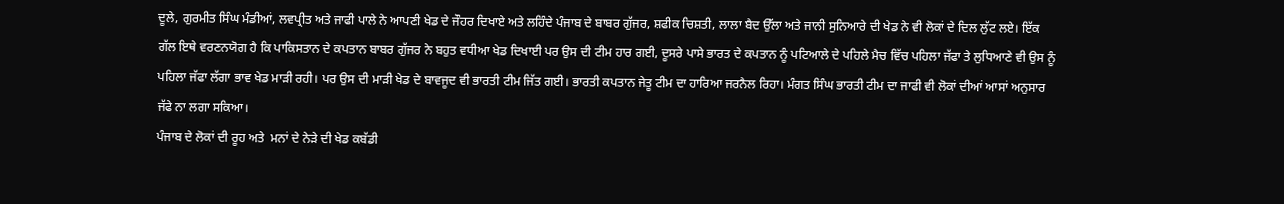ਦੂਲੇ, ਗੁਰਮੀਤ ਸਿੰਘ ਮੰਡੀਆਂ, ਲਵਪ੍ਰੀਤ ਅਤੇ ਜਾਫੀ ਪਾਲੇ ਨੇ ਆਪਣੀ ਖੇਡ ਦੇ ਜੌਹਰ ਦਿਖਾਏ ਅਤੇ ਲਹਿੰਦੇ ਪੰਜਾਬ ਦੇ ਬਾਬਰ ਗੁੱਜਰ, ਸ਼ਫੀਕ ਚਿਸ਼ਤੀ, ਲਾਲਾ ਬੈਦ ਉੱਲਾ ਅਤੇ ਜਾਨੀ ਸੁਨਿਆਰੇ ਦੀ ਖੇਡ ਨੇ ਵੀ ਲੋਕਾਂ ਦੇ ਦਿਲ ਲੁੱਟ ਲਏ। ਇੱਕ ਗੱਲ ਇਥੇ ਵਰਣਨਯੋਗ ਹੈ ਕਿ ਪਾਕਿਸਤਾਨ ਦੇ ਕਪਤਾਨ ਬਾਬਰ ਗੁੱਜਰ ਨੇ ਬਹੁਤ ਵਧੀਆ ਖੇਡ ਦਿਖਾਈ ਪਰ ਉਸ ਦੀ ਟੀਮ ਹਾਰ ਗਈ, ਦੂਸਰੇ ਪਾਸੇ ਭਾਰਤ ਦੇ ਕਪਤਾਨ ਨੂੰ ਪਟਿਆਲੇ ਦੇ ਪਹਿਲੇ ਮੈਚ ਵਿੱਚ ਪਹਿਲਾ ਜੱਫਾ ਤੇ ਲੁਧਿਆਣੇ ਵੀ ਉਸ ਨੂੰ ਪਹਿਲਾ ਜੱਫਾ ਲੱਗਾ ਭਾਵ ਖੇਡ ਮਾੜੀ ਰਹੀ। ਪਰ ਉਸ ਦੀ ਮਾੜੀ ਖੇਡ ਦੇ ਬਾਵਜੂਦ ਵੀ ਭਾਰਤੀ ਟੀਮ ਜਿੱਤ ਗਈ। ਭਾਰਤੀ ਕਪਤਾਨ ਜੇਤੂ ਟੀਮ ਦਾ ਹਾਰਿਆ ਜਰਨੈਲ ਰਿਹਾ। ਮੰਗਤ ਸਿੰਘ ਭਾਰਤੀ ਟੀਮ ਦਾ ਜਾਫੀ ਵੀ ਲੋਕਾਂ ਦੀਆਂ ਆਸਾਂ ਅਨੁਸਾਰ ਜੱਫੇ ਨਾ ਲਗਾ ਸਕਿਆ।
ਪੰਜਾਬ ਦੇ ਲੋਕਾਂ ਦੀ ਰੂਹ ਅਤੇ  ਮਨਾਂ ਦੇ ਨੇੜੇ ਦੀ ਖੇਡ ਕਬੱਡੀ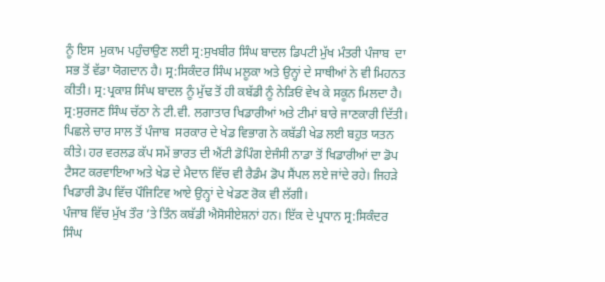ਨੂੰ ਇਸ  ਮੁਕਾਮ ਪਹੁੰਚਾਉਣ ਲਈ ਸ੍ਰ:ਸੁਖਬੀਰ ਸਿੰਘ ਬਾਦਲ ਡਿਪਟੀ ਮੁੱਖ ਮੰਤਰੀ ਪੰਜਾਬ  ਦਾ ਸਭ ਤੋਂ ਵੱਡਾ ਯੋਗਦਾਨ ਹੈ। ਸ੍ਰ:ਸਿਕੰਦਰ ਸਿੰਘ ਮਲੂਕਾ ਅਤੇ ਉਨ੍ਹਾਂ ਦੇ ਸਾਥੀਆਂ ਨੇ ਵੀ ਮਿਹਨਤ ਕੀਤੀ। ਸ੍ਰ:ਪ੍ਰਕਾਸ਼ ਸਿੰਘ ਬਾਦਲ ਨੂੰ ਮੁੱਢ ਤੋਂ ਹੀ ਕਬੱਡੀ ਨੂੰ ਨੇੜਿਓਂ ਵੇਖ ਕੇ ਸਕੂਨ ਮਿਲਦਾ ਹੈ। ਸ੍ਰ:ਸੁਰਜਣ ਸਿੰਘ ਚੱਠਾ ਨੇ ਟੀ.ਵੀ. ਲਗਾਤਾਰ ਖਿਡਾਰੀਆਂ ਅਤੇ ਟੀਮਾਂ ਬਾਰੇ ਜਾਣਕਾਰੀ ਦਿੱਤੀ।
ਪਿਛਲੇ ਚਾਰ ਸਾਲ ਤੋਂ ਪੰਜਾਬ  ਸਰਕਾਰ ਦੇ ਖੇਡ ਵਿਭਾਗ ਨੇ ਕਬੱਡੀ ਖੇਡ ਲਈ ਬਹੁਤ ਯਤਨ ਕੀਤੇ। ਹਰ ਵਰਲਡ ਕੱਪ ਸਮੇਂ ਭਾਰਤ ਦੀ ਐਂਟੀ ਡੋਪਿੰਗ ਏਜੰਸੀ ਨਾਡਾ ਤੋਂ ਖਿਡਾਰੀਆਂ ਦਾ ਡੋਪ ਟੈਸਟ ਕਰਵਾਇਆ ਅਤੇ ਖੇਡ ਦੇ ਮੈਦਾਨ ਵਿੱਚ ਵੀ ਰੈਡੰਮ ਡੋਪ ਸੈਂਪਲ ਲਏ ਜਾਂਦੇ ਰਹੇ। ਜਿਹੜੇ ਖਿਡਾਰੀ ਡੋਪ ਵਿੱਚ ਪੌਜਿਟਿਵ ਆਏ ਉਨ੍ਹਾਂ ਦੇ ਖੇਡਣ ਰੋਕ ਵੀ ਲੱਗੀ।
ਪੰਜਾਬ ਵਿੱਚ ਮੁੱਖ ਤੌਰ ’ਤੇ ਤਿੰਨ ਕਬੱਡੀ ਐਸੋਸੀਏਸ਼ਨਾਂ ਹਨ। ਇੱਕ ਦੇ ਪ੍ਰਧਾਨ ਸ੍ਰ:ਸਿਕੰਦਰ ਸਿੰਘ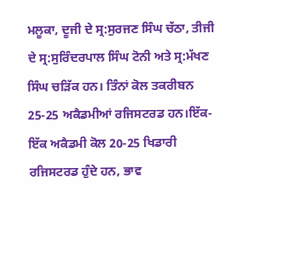ਮਲੂਕਾ, ਦੂਜੀ ਦੇ ਸ੍ਰ:ਸੁਰਜਣ ਸਿੰਘ ਚੱਠਾ, ਤੀਜੀ ਦੇ ਸ੍ਰ:ਸੁਰਿੰਦਰਪਾਲ ਸਿੰਘ ਟੋਨੀ ਅਤੇ ਸ੍ਰ:ਮੱਖਣ ਸਿੰਘ ਚੜਿੱਕ ਹਨ। ਤਿੰਨਾਂ ਕੋਲ ਤਕਰੀਬਨ 25-25 ਅਕੈਡਮੀਆਂ ਰਜਿਸਟਰਡ ਹਨ।ਇੱਕ-ਇੱਕ ਅਕੈਡਮੀ ਕੋਲ 20-25 ਖਿਡਾਰੀ ਰਜਿਸਟਰਡ ਹੁੰਦੇ ਹਨ, ਭਾਵ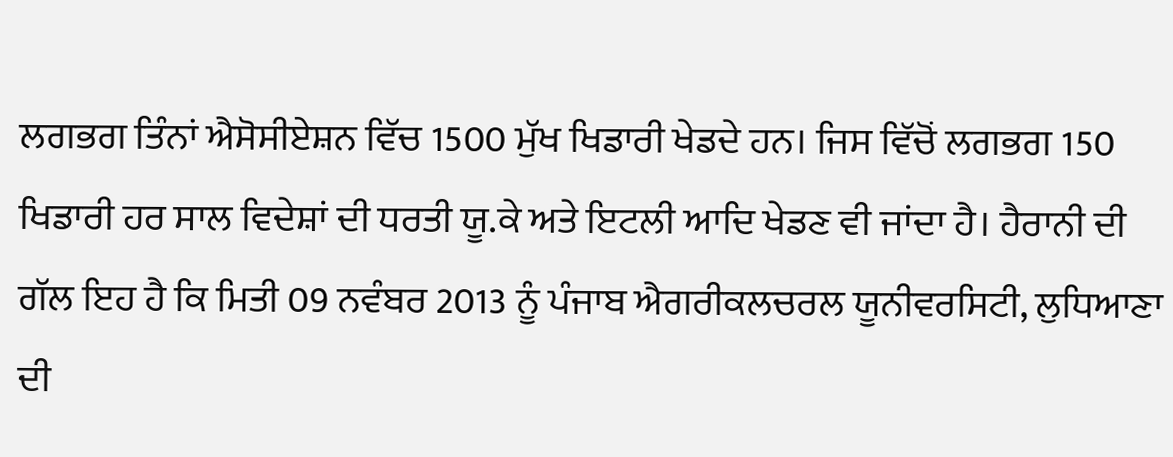ਲਗਭਗ ਤਿੰਨਾਂ ਐਸੋਸੀਏਸ਼ਨ ਵਿੱਚ 1500 ਮੁੱਖ ਖਿਡਾਰੀ ਖੇਡਦੇ ਹਨ। ਜਿਸ ਵਿੱਚੋਂ ਲਗਭਗ 150 ਖਿਡਾਰੀ ਹਰ ਸਾਲ ਵਿਦੇਸ਼ਾਂ ਦੀ ਧਰਤੀ ਯੂ.ਕੇ ਅਤੇ ਇਟਲੀ ਆਦਿ ਖੇਡਣ ਵੀ ਜਾਂਦਾ ਹੈ। ਹੈਰਾਨੀ ਦੀ ਗੱਲ ਇਹ ਹੈ ਕਿ ਮਿਤੀ 09 ਨਵੰਬਰ 2013 ਨੂੰ ਪੰਜਾਬ ਐਗਰੀਕਲਚਰਲ ਯੂਨੀਵਰਸਿਟੀ, ਲੁਧਿਆਣਾ ਦੀ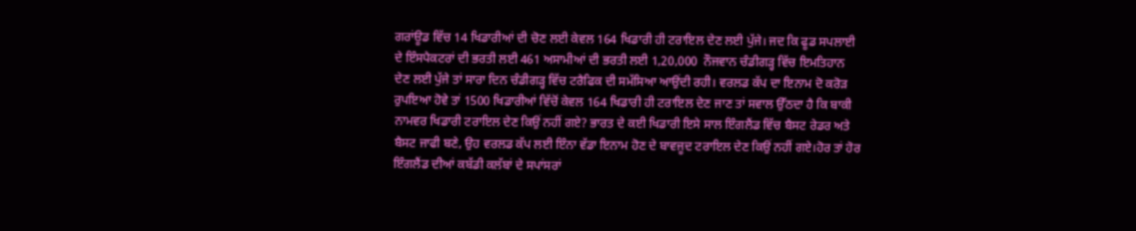ਗਰਾਂਊਡ ਵਿੱਚ 14 ਖਿਡਾਰੀਆਂ ਦੀ ਚੋਣ ਲਈ ਕੇਵਲ 164 ਖਿਡਾਰੀ ਹੀ ਟਰਾਇਲ ਦੇਣ ਲਈ ਪੁੱਜੇ। ਜਦ ਕਿ ਫੂਡ ਸਪਲਾਈ ਦੇ ਇੰਸਪੈਕਟਰਾਂ ਦੀ ਭਰਤੀ ਲਈ 461 ਅਸਾਮੀਆਂ ਦੀ ਭਰਤੀ ਲਈ 1,20,000  ਨੌਜਵਾਨ ਚੰਡੀਗੜ੍ਹ ਵਿੱਚ ਇਮਤਿਹਾਨ ਦੇਣ ਲਈ ਪੁੱਜੇ ਤਾਂ ਸਾਰਾ ਦਿਨ ਚੰਡੀਗੜ੍ਹ ਵਿੱਚ ਟਰੈਫਿਕ ਦੀ ਸਮੱਸਿਆ ਆਉਂਦੀ ਰਹੀ। ਵਰਲਡ ਕੱਪ ਦਾ ਇਨਾਮ ਦੋ ਕਰੋੜ ਰੁਪਇਆ ਹੋਵੇ ਤਾਂ 1500 ਖਿਡਾਰੀਆਂ ਵਿੱਚੋਂ ਕੇਵਲ 164 ਖਿਡਾਰੀ ਹੀ ਟਰਾਇਲ ਦੇਣ ਜਾਣ ਤਾਂ ਸਵਾਲ ਉੱਠਦਾ ਹੈ ਕਿ ਬਾਕੀ ਨਾਮਵਰ ਖਿਡਾਰੀ ਟਰਾਇਲ ਦੇਣ ਕਿਉਂ ਨਹੀਂ ਗਏ? ਭਾਰਤ ਦੇ ਕਈ ਖਿਡਾਰੀ ਇਸੇ ਸਾਲ ਇੰਗਲੈਂਡ ਵਿੱਚ ਬੈਸਟ ਰੇਡਰ ਅਤੇ ਬੈਸਟ ਜਾਫੀ ਬਣੇ, ਉਹ ਵਰਲਡ ਕੱਪ ਲਈ ਇੰਨਾ ਵੱਡਾ ਇਨਾਮ ਹੋਣ ਦੇ ਬਾਵਜੂਦ ਟਰਾਇਲ ਦੇਣ ਕਿਉਂ ਨਹੀਂ ਗਏ।ਹੋਰ ਤਾਂ ਹੋਰ ਇੰਗਲੈਂਡ ਦੀਆਂ ਕਬੱਡੀ ਕਲੱਬਾਂ ਦੇ ਸਪਾਂਸਰਾਂ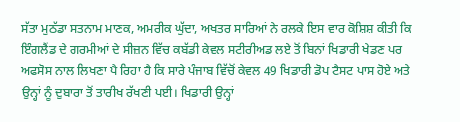ਸੱਤਾ ਮੁਠੱਡਾ ਸਤਨਾਮ ਮਾਣਕ, ਅਮਰੀਕ ਘੁੱਦਾ, ਅਖਤਰ ਸਾਰਿਆਂ ਨੇ ਰਲਕੇ ਇਸ ਵਾਰ ਕੋਸ਼ਿਸ਼ ਕੀਤੀ ਕਿ ਇੰਗਲੈਂਡ ਦੇ ਗਰਮੀਆਂ ਦੇ ਸੀਜ਼ਨ ਵਿੱਚ ਕਬੱਡੀ ਕੇਵਲ ਸਟੀਰੀਅਡ ਲਏ ਤੋਂ ਬਿਨਾਂ ਖਿਡਾਰੀ ਖੇਡਣ ਪਰ ਅਫਸੋਸ ਨਾਲ ਲਿਖਣਾ ਪੈ ਰਿਹਾ ਹੈ ਕਿ ਸਾਰੇ ਪੰਜਾਬ ਵਿੱਚੋਂ ਕੇਵਲ 49 ਖਿਡਾਰੀ ਡੋਪ ਟੈਸਟ ਪਾਸ ਹੋਏ ਅਤੇ ਉਨ੍ਹਾਂ ਨੂੰ ਦੁਬਾਰਾ ਤੋਂ ਤਾਰੀਖ ਰੱਖਣੀ ਪਈ। ਖਿਡਾਰੀ ਉਨ੍ਹਾਂ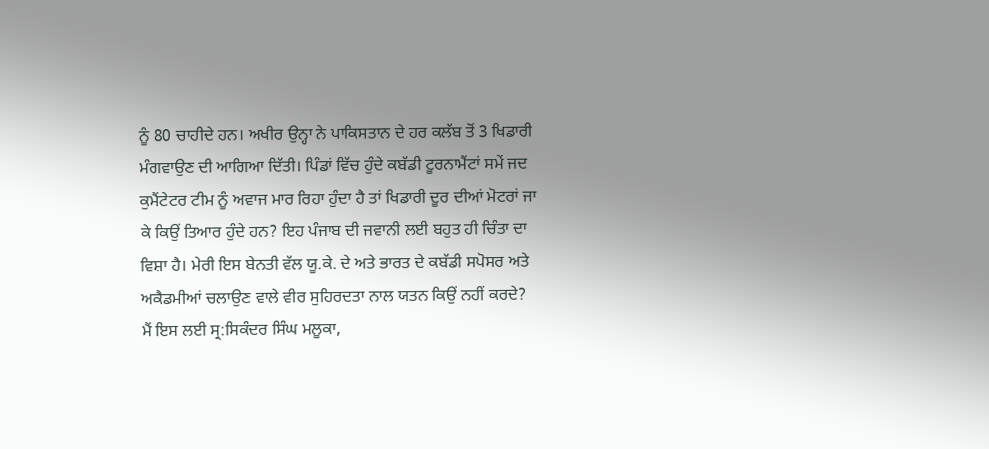ਨੂੰ 80 ਚਾਹੀਦੇ ਹਨ। ਅਖੀਰ ਉਨ੍ਹਾ ਨੇ ਪਾਕਿਸਤਾਨ ਦੇ ਹਰ ਕਲੱਬ ਤੋਂ 3 ਖਿਡਾਰੀ ਮੰਗਵਾਉਣ ਦੀ ਆਗਿਆ ਦਿੱਤੀ। ਪਿੰਡਾਂ ਵਿੱਚ ਹੁੰਦੇ ਕਬੱਡੀ ਟੂਰਨਾਮੈਂਟਾਂ ਸਮੇਂ ਜਦ ਕੁਮੈਂਟੇਟਰ ਟੀਮ ਨੂੰ ਅਵਾਜ ਮਾਰ ਰਿਹਾ ਹੁੰਦਾ ਹੈ ਤਾਂ ਖਿਡਾਰੀ ਦੂਰ ਦੀਆਂ ਮੋਟਰਾਂ ਜਾ ਕੇ ਕਿਉਂ ਤਿਆਰ ਹੁੰਦੇ ਹਨ? ਇਹ ਪੰਜਾਬ ਦੀ ਜਵਾਨੀ ਲਈ ਬਹੁਤ ਹੀ ਚਿੰਤਾ ਦਾ ਵਿਸ਼ਾ ਹੈ। ਮੇਰੀ ਇਸ ਬੇਨਤੀ ਵੱਲ ਯੂ.ਕੇ. ਦੇ ਅਤੇ ਭਾਰਤ ਦੇ ਕਬੱਡੀ ਸਪੋਸਰ ਅਤੇ ਅਕੈਡਮੀਆਂ ਚਲਾਉਣ ਵਾਲੇ ਵੀਰ ਸੁਹਿਰਦਤਾ ਨਾਲ ਯਤਨ ਕਿਉਂ ਨਹੀਂ ਕਰਦੇ?
ਮੈਂ ਇਸ ਲਈ ਸ੍ਰ:ਸਿਕੰਦਰ ਸਿੰਘ ਮਲੂਕਾ,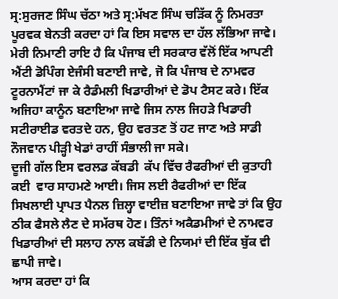ਸ੍ਰ:ਸੁਰਜਣ ਸਿੰਘ ਚੱਠਾ ਅਤੇ ਸ੍ਰ:ਮੱਖਣ ਸਿੰਘ ਚੜਿੱਕ ਨੂੰ ਨਿਮਰਤਾ ਪੂਰਵਕ ਬੇਨਤੀ ਕਰਦਾ ਹਾਂ ਕਿ ਇਸ ਸਵਾਲ ਦਾ ਹੱਲ ਲੱਭਿਆ ਜਾਵੇ। ਮੇਰੀ ਨਿਮਾਣੀ ਰਾਇ ਹੈ ਕਿ ਪੰਜਾਬ ਦੀ ਸਰਕਾਰ ਵੱਲੋਂ ਇੱਕ ਆਪਣੀ ਐਂਟੀ ਡੋਪਿੰਗ ਏਜੰਸੀ ਬਣਾਈ ਜਾਵੇ, ਜੋ ਕਿ ਪੰਜਾਬ ਦੇ ਨਾਮਵਰ ਟੂਰਨਾਮੈਂਟਾਂ ਜਾ ਕੇ ਰੈਡੰਮਲੀ ਖਿਡਾਰੀਆਂ ਦੇ ਡੋਪ ਟੈਸਟ ਕਰੇ। ਇੱਕ ਅਜਿਹਾ ਕਾਨੂੰਨ ਬਣਾਇਆ ਜਾਵੇ ਜਿਸ ਨਾਲ ਜਿਹੜੇ ਖਿਡਾਰੀ ਸਟੀਰਾਈਡ ਵਰਤਦੇ ਹਨ, ਉਹ ਵਰਤਣ ਤੋਂ ਹਟ ਜਾਣ ਅਤੇ ਸਾਡੀ ਨੌਜਵਾਨ ਪੀੜ੍ਹੀ ਖੇਡਾਂ ਰਾਹੀਂ ਸੰਭਾਲੀ ਜਾ ਸਕੇ।
ਦੂਜੀ ਗੱਲ ਇਸ ਵਰਲਡ ਕੱਬਡੀ  ਕੱਪ ਵਿੱਚ ਰੈਫਰੀਆਂ ਦੀ ਕੁਤਾਹੀ ਕਈ  ਵਾਰ ਸਾਹਮਣੇ ਆਈ। ਜਿਸ ਲਈ ਰੈਫਰੀਆਂ ਦਾ ਇੱਕ ਸਿਖਲਾਈ ਪ੍ਰਾਪਤ ਪੈਨਲ ਜ਼ਿਲ੍ਹਾ ਵਾਈਜ਼ ਬਣਾਇਆ ਜਾਵੇ ਤਾਂ ਕਿ ਉਹ ਠੀਕ ਫੈਸਲੇ ਲੈਣ ਦੇ ਸਮੱਰਥ ਹੋਣ। ਤਿੰਨਾਂ ਅਕੈਡਮੀਆਂ ਦੇ ਨਾਮਵਰ ਖਿਡਾਰੀਆਂ ਦੀ ਸਲਾਹ ਨਾਲ ਕਬੱਡੀ ਦੇ ਨਿਯਮਾਂ ਦੀ ਇੱਕ ਬੁੱਕ ਵੀ ਛਾਪੀ ਜਾਵੇ।
ਆਸ ਕਰਦਾ ਹਾਂ ਕਿ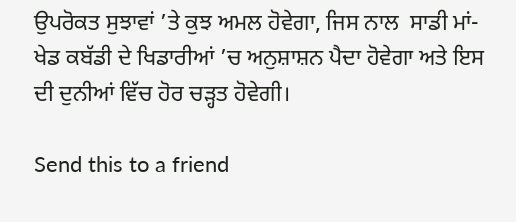ਉਪਰੋਕਤ ਸੁਝਾਵਾਂ ’ਤੇ ਕੁਝ ਅਮਲ ਹੋਵੇਗਾ, ਜਿਸ ਨਾਲ  ਸਾਡੀ ਮਾਂ-ਖੇਡ ਕਬੱਡੀ ਦੇ ਖਿਡਾਰੀਆਂ ’ਚ ਅਨੁਸ਼ਾਸ਼ਨ ਪੈਦਾ ਹੋਵੇਗਾ ਅਤੇ ਇਸ ਦੀ ਦੁਨੀਆਂ ਵਿੱਚ ਹੋਰ ਚੜ੍ਹਤ ਹੋਵੇਗੀ।

Send this to a friend